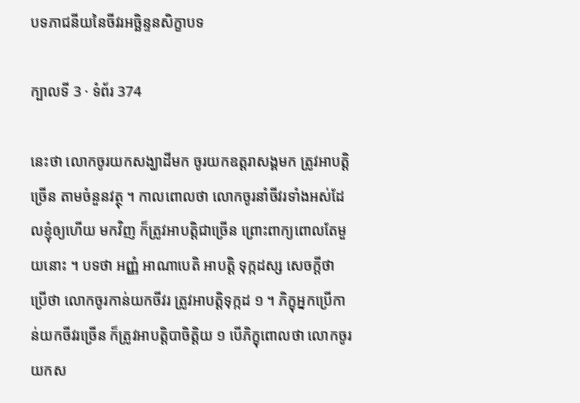បទភាជនីយនៃចីវរអច្ឆិន្ទនសិក្ខាបទ

ក្បាលទី 3 · ទំព័រ 374

នេះថា លោកចូរយកសង្ឃាដីមក ចូរយកឧត្តរាសង្គមក ត្រូវអាបត្តិច្រើន តាមចំនួនវត្ថុ ។ កាលពោលថា លោកចូរនាំចីវរទាំងអស់ដែលខ្ញុំឲ្យហើយ មកវិញ ក៏ត្រូវអាបត្តិជាច្រើន ព្រោះពាក្យពោលតែមួយនោះ ។ បទថា អញ្ញំ អាណាបេតិ អាបត្តិ ទុក្កដស្ស សេចក្តីថា ប្រើថា លោកចូរកាន់យកចីវរ ត្រូវអាបត្តិទុក្កដ ១ ។ ភិក្ខុអ្នកប្រើកាន់យកចីវរច្រើន ក៏ត្រូវអាបត្តិបាចិត្តិយ ១ បើភិក្ខុពោលថា លោកចូរយកស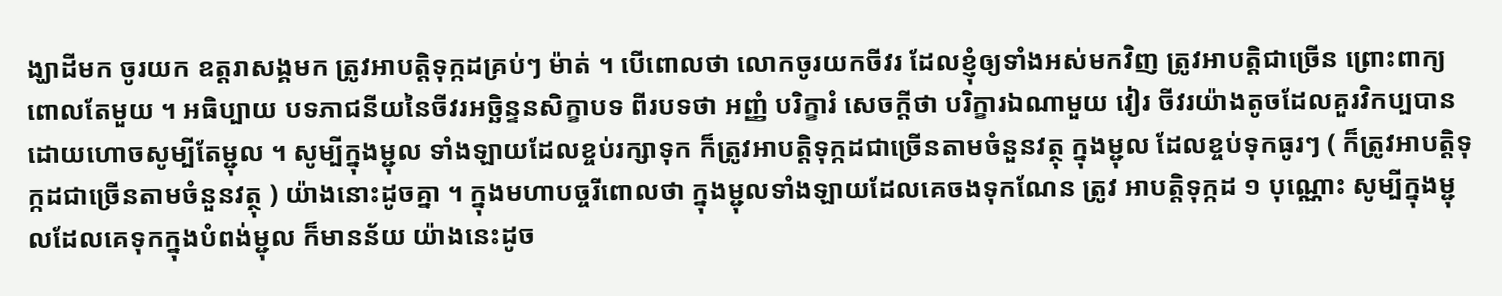ង្ឃាដីមក ចូរយក ឧត្តរាសង្គមក ត្រូវអាបត្តិទុក្កដគ្រប់ៗ ម៉ាត់ ។ បើពោលថា លោកចូរយកចីវរ ដែលខ្ញុំឲ្យទាំងអស់មកវិញ ត្រូវអាបត្តិជាច្រើន ព្រោះពាក្យពោលតែមួយ ។ អធិប្បាយ បទភាជនីយនៃចីវរអច្ឆិន្ទនសិក្ខាបទ ពីរបទថា អញ្ញំ បរិក្ខារំ សេចក្តីថា បរិក្ខារឯណាមួយ វៀរ ចីវរយ៉ាងតូចដែលគួរវិកប្បបាន ដោយហោចសូម្បីតែម្ជុល ។ សូម្បីក្នុងម្ជុល ទាំងឡាយដែលខ្ចប់រក្សាទុក ក៏ត្រូវអាបត្តិទុក្កដជាច្រើនតាមចំនួនវត្ថុ ក្នុងម្ជុល ដែលខ្ចប់ទុកធូរៗ ( ក៏ត្រូវអាបត្តិទុក្កដជាច្រើនតាមចំនួនវត្ថុ ) យ៉ាងនោះដូចគ្នា ។ ក្នុងមហាបច្ចរីពោលថា ក្នុងម្ជុលទាំងឡាយដែលគេចងទុកណែន ត្រូវ អាបត្តិទុក្កដ ១ បុណ្ណោះ សូម្បីក្នុងម្ជុលដែលគេទុកក្នុងបំពង់ម្ជុល ក៏មានន័យ យ៉ាងនេះដូច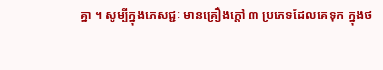គ្នា ។ សូម្បីក្នុងភេសជ្ជៈ មានគ្រឿងក្តៅ ៣ ប្រភេទដែលគេទុក ក្នុងថ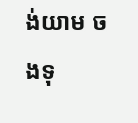ង់យាម ចងទុ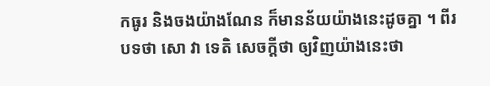កធូរ និងចងយ៉ាងណែន ក៏មានន័យយ៉ាងនេះដូចគ្នា ។ ពីរបទថា សោ វា ទេតិ សេចក្តីថា ឲ្យវិញយ៉ាងនេះថា